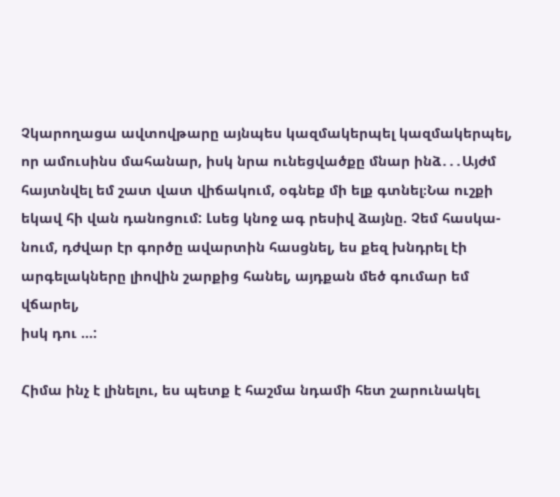Չկարողացա ավտովթարը այնպես կազմակերպել կազմակերպել, որ ամուսինս մահանար, իսկ նրա ունեցվածքը մնար ինձ․․․Այժմ
հայտնվել եմ շատ վատ վիճակում, օգնեք մի ելք գտնել։Նա ուշքի եկավ հի վան դանոցում: Լսեց կնոջ ագ րեսիվ ձայնը. Չեմ հասկա-
նում, դժվար էր գործը ավարտին հասցնել, ես քեզ խնդրել էի արգելակները լիովին շարքից հանել, այդքան մեծ գումար եմ վճարել,
իսկ դու …:

Հիմա ինչ է լինելու, ես պետք է հաշմա նդամի հետ շարունակել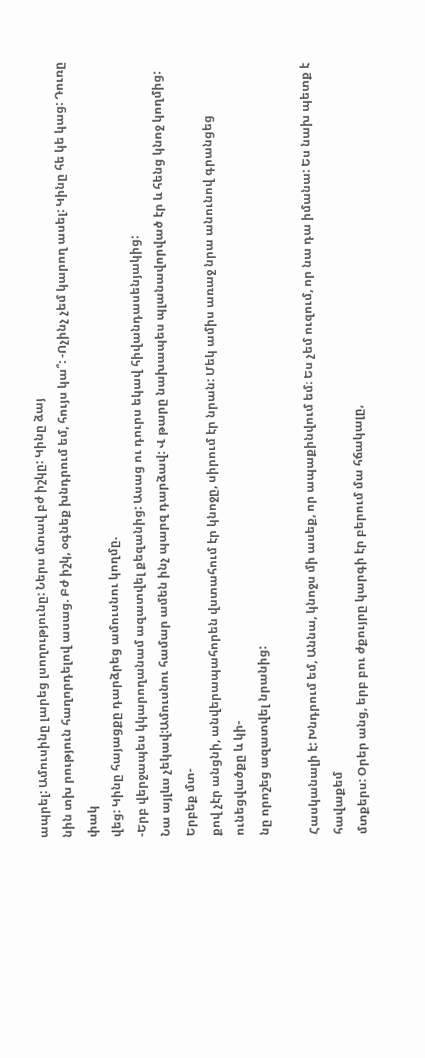ապրել: Ամուսինը լարեց լսողությունը: Ներս մտավ բժ իշկը: Կինը ձայ
նին տխ րություն հաղորդելով ասաց. Բժ իշկ, օգնեք խնդրում եմ, հույս կա՞: -Ոչինչ չեմ կարող ասել: Կինը հե կե կաց: Դուռը փակ
վեց: Կինը հայացքը դարձրեց ամուսնու կողմը.
-Երբ վերջապես կկարողանամ ազատվել քեզանից: Ասաց ու դուրս եկավ հիվանդասենյակից:
Նա այլևս չեկավ:Ամուսնու համար ամեն ինչ պարզ դարձավ: Վ թարը նախապես պլանավորված էր և հենց կնոջ կողմից: Երբեք մտ-
քով չէր անցնի, անվերապահորեն վստահում էր կնոջը, սիրում էր նրան: Մեկ ամիս առաջ նրա անունով գրանցեց ունեցվածքը և կի-
նը որոշեց ազատվել նրանից:

Հասկանալի է: Խնդրում եմ, Աննա, կնոջս մի ասեք, որ ապաքինվում եմ։ Ես չեմ ուզում, որ նա դա իմանա: Ես նախ պետք է հավաքեմ
մտքերս: Օրեր անց, երբ բու ժքույրը կարգի էր բերում մա հճակալը,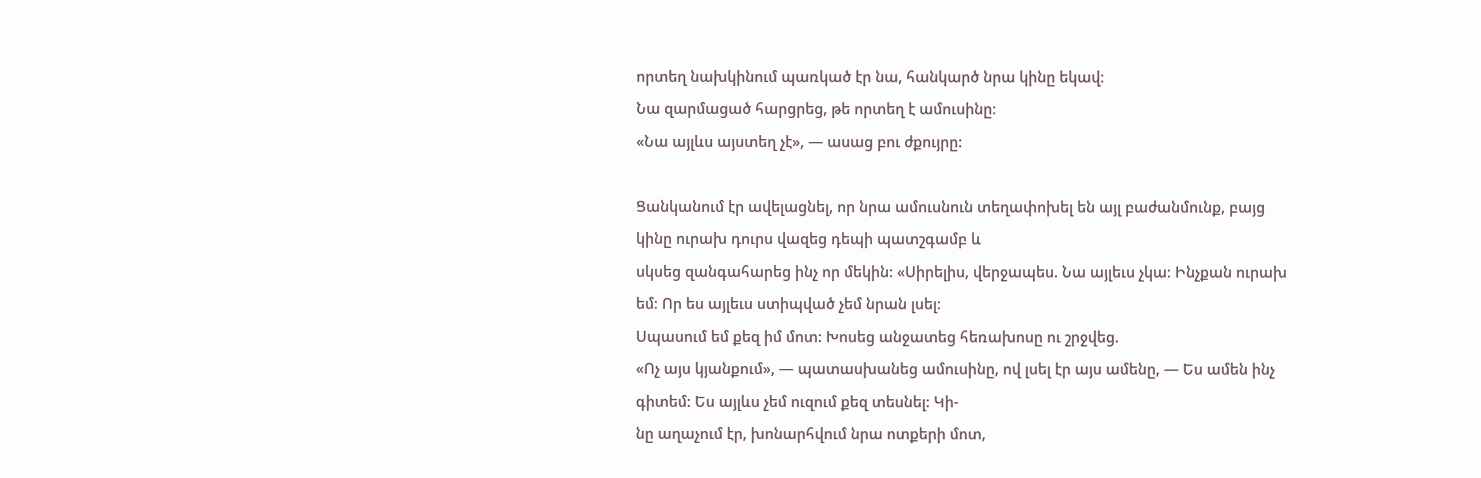որտեղ նախկինում պառկած էր նա, հանկարծ նրա կինը եկավ։
Նա զարմացած հարցրեց, թե որտեղ է ամուսինը։
«Նա այլևս այստեղ չէ», — ասաց բու ժքույրը:

Ցանկանում էր ավելացնել, որ նրա ամուսնուն տեղափոխել են այլ բաժանմունք, բայց կինը ուրախ դուրս վազեց դեպի պատշգամբ և
սկսեց զանգահարեց ինչ որ մեկին: «Սիրելիս, վերջապես. Նա այլեւս չկա։ Ինչքան ուրախ եմ։ Որ ես այլեւս ստիպված չեմ նրան լսել։
Սպասում եմ քեզ իմ մոտ: Խոսեց անջատեց հեռախոսը ու շրջվեց.
«Ոչ այս կյանքում», — պատասխանեց ամուսինը, ով լսել էր այս ամենը, — Ես ամեն ինչ գիտեմ: Ես այլևս չեմ ուզում քեզ տեսնել: Կի-
նը աղաչում էր, խոնարհվում նրա ոտքերի մոտ,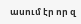ասում էր որ զ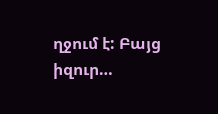ղջում է: Բայց իզուր…